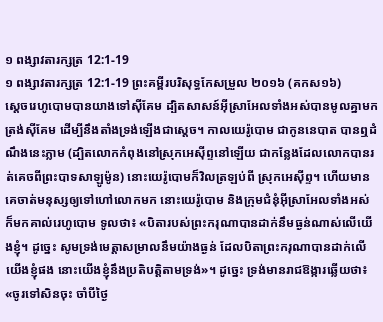១ ពង្សាវតារក្សត្រ 12:1-19
១ ពង្សាវតារក្សត្រ 12:1-19 ព្រះគម្ពីរបរិសុទ្ធកែសម្រួល ២០១៦ (គកស១៦)
ស្ដេចរេហូបោមបានយាងទៅស៊ីគែម ដ្បិតសាសន៍អ៊ីស្រាអែលទាំងអស់បានមូលគ្នាមកត្រង់ស៊ីគែម ដើម្បីនឹងតាំងទ្រង់ឡើងជាស្តេច។ កាលយេរ៉ូបោម ជាកូននេបាត បានឮដំណឹងនេះភ្លាម (ដ្បិតលោកកំពុងនៅស្រុកអេស៊ីព្ទនៅឡើយ ជាកន្លែងដែលលោកបានរត់គេចពីព្រះបាទសាឡូម៉ូន) នោះយេរ៉ូបោមក៏វិលត្រឡប់ពី ស្រុកអេស៊ីព្ទ។ ហើយមានគេចាត់មនុស្សឲ្យទៅហៅលោកមក នោះយេរ៉ូបោម និងក្រុមជំនុំអ៊ីស្រាអែលទាំងអស់ ក៏មកគាល់រេហូបោម ទូលថា៖ «បិតារបស់ព្រះករុណាបានដាក់នឹមធ្ងន់ណាស់លើយើងខ្ញុំ។ ដូច្នេះ សូមទ្រង់មេត្តាសម្រាលនឹមយ៉ាងធ្ងន់ ដែលបិតាព្រះករុណាបានដាក់លើយើងខ្ញុំផង នោះយើងខ្ញុំនឹងប្រតិបត្តិតាមទ្រង់»។ ដូច្នេះ ទ្រង់មានរាជឱង្ការឆ្លើយថា៖ «ចូរទៅសិនចុះ ចាំបីថ្ងៃ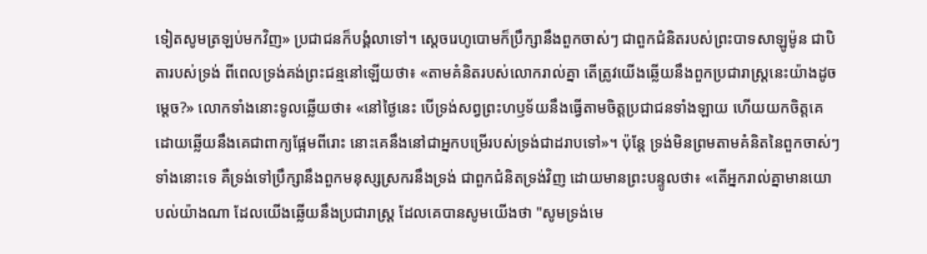ទៀតសូមត្រឡប់មកវិញ» ប្រជាជនក៏បង្គំលាទៅ។ ស្តេចរេហូបោមក៏ប្រឹក្សានឹងពួកចាស់ៗ ជាពួកជំនិតរបស់ព្រះបាទសាឡូម៉ូន ជាបិតារបស់ទ្រង់ ពីពេលទ្រង់គង់ព្រះជន្មនៅឡើយថា៖ «តាមគំនិតរបស់លោករាល់គ្នា តើត្រូវយើងឆ្លើយនឹងពួកប្រជារាស្ត្រនេះយ៉ាងដូចម្តេច?» លោកទាំងនោះទូលឆ្លើយថា៖ «នៅថ្ងៃនេះ បើទ្រង់សព្វព្រះហឫទ័យនឹងធ្វើតាមចិត្តប្រជាជនទាំងឡាយ ហើយយកចិត្តគេ ដោយឆ្លើយនឹងគេជាពាក្យផ្អែមពីរោះ នោះគេនឹងនៅជាអ្នកបម្រើរបស់ទ្រង់ជាដរាបទៅ»។ ប៉ុន្តែ ទ្រង់មិនព្រមតាមគំនិតនៃពួកចាស់ៗទាំងនោះទេ គឺទ្រង់ទៅប្រឹក្សានឹងពួកមនុស្សស្រករនឹងទ្រង់ ជាពួកជំនិតទ្រង់វិញ ដោយមានព្រះបន្ទូលថា៖ «តើអ្នករាល់គ្នាមានយោបល់យ៉ាងណា ដែលយើងឆ្លើយនឹងប្រជារាស្ត្រ ដែលគេបានសូមយើងថា "សូមទ្រង់មេ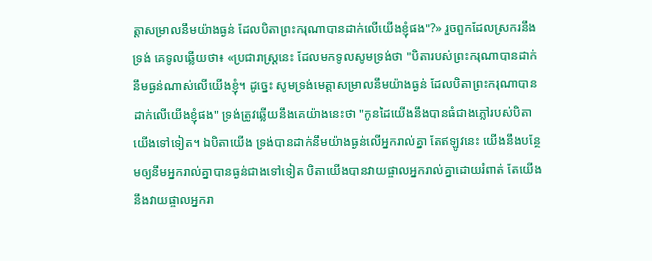ត្តាសម្រាលនឹមយ៉ាងធ្ងន់ ដែលបិតាព្រះករុណាបានដាក់លើយើងខ្ញុំផង"?» រួចពួកដែលស្រករនឹងទ្រង់ គេទូលឆ្លើយថា៖ «ប្រជារាស្ត្រនេះ ដែលមកទូលសូមទ្រង់ថា "បិតារបស់ព្រះករុណាបានដាក់នឹមធ្ងន់ណាស់លើយើងខ្ញុំ។ ដូច្នេះ សូមទ្រង់មេត្តាសម្រាលនឹមយ៉ាងធ្ងន់ ដែលបិតាព្រះករុណាបានដាក់លើយើងខ្ញុំផង" ទ្រង់ត្រូវឆ្លើយនឹងគេយ៉ាងនេះថា "កូនដៃយើងនឹងបានធំជាងភ្លៅរបស់បិតាយើងទៅទៀត។ ឯបិតាយើង ទ្រង់បានដាក់នឹមយ៉ាងធ្ងន់លើអ្នករាល់គ្នា តែឥឡូវនេះ យើងនឹងបន្ថែមឲ្យនឹមអ្នករាល់គ្នាបានធ្ងន់ជាងទៅទៀត បិតាយើងបានវាយផ្ចាលអ្នករាល់គ្នាដោយរំពាត់ តែយើងនឹងវាយផ្ចាលអ្នករា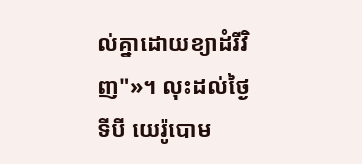ល់គ្នាដោយខ្យាដំរីវិញ"»។ លុះដល់ថ្ងៃទីបី យេរ៉ូបោម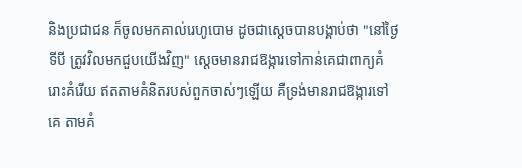និងប្រជាជន ក៏ចូលមកគាល់រេហូបោម ដូចជាស្តេចបានបង្គាប់ថា "នៅថ្ងៃទីបី ត្រូវវិលមកជួបយើងវិញ" ស្ដេចមានរាជឱង្ការទៅកាន់គេជាពាក្យគំរោះគំរើយ ឥតតាមគំនិតរបស់ពួកចាស់ៗឡើយ គឺទ្រង់មានរាជឱង្ការទៅគេ តាមគំ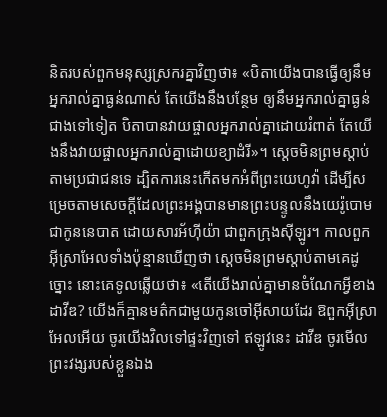និតរបស់ពួកមនុស្សស្រករគ្នាវិញថា៖ «បិតាយើងបានធ្វើឲ្យនឹមអ្នករាល់គ្នាធ្ងន់ណាស់ តែយើងនឹងបន្ថែម ឲ្យនឹមអ្នករាល់គ្នាធ្ងន់ជាងទៅទៀត បិតាបានវាយផ្ចាលអ្នករាល់គ្នាដោយរំពាត់ តែយើងនឹងវាយផ្ចាលអ្នករាល់គ្នាដោយខ្យាដំរី»។ ស្ដេចមិនព្រមស្តាប់តាមប្រជាជនទេ ដ្បិតការនេះកើតមកអំពីព្រះយេហូវ៉ា ដើម្បីសម្រេចតាមសេចក្ដីដែលព្រះអង្គបានមានព្រះបន្ទូលនឹងយេរ៉ូបោម ជាកូននេបាត ដោយសារអ័ហ៊ីយ៉ា ជាពួកក្រុងស៊ីឡូរ។ កាលពួកអ៊ីស្រាអែលទាំងប៉ុន្មានឃើញថា ស្តេចមិនព្រមស្តាប់តាមគេដូច្នោះ នោះគេទូលឆ្លើយថា៖ «តើយើងរាល់គ្នាមានចំណែកអ្វីខាងដាវីឌ? យើងក៏គ្មានមត៌កជាមួយកូនចៅអ៊ីសាយដែរ ឱពួកអ៊ីស្រាអែលអើយ ចូរយើងវិលទៅផ្ទះវិញទៅ ឥឡូវនេះ ដាវីឌ ចូរមើលព្រះវង្សរបស់ខ្លួនឯង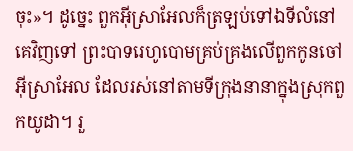ចុះ»។ ដូច្នេះ ពួកអ៊ីស្រាអែលក៏ត្រឡប់ទៅឯទីលំនៅគេវិញទៅ ព្រះបាទរេហូបោមគ្រប់គ្រងលើពួកកូនចៅអ៊ីស្រាអែល ដែលរស់នៅតាមទីក្រុងនានាក្នុងស្រុកពួកយូដា។ រួ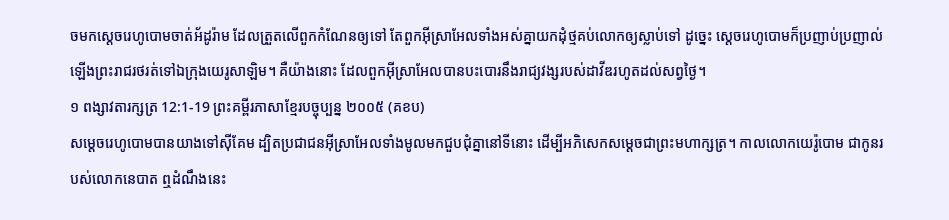ចមកស្តេចរេហូបោមចាត់អ័ដូរ៉ាម ដែលត្រួតលើពួកកំណែនឲ្យទៅ តែពួកអ៊ីស្រាអែលទាំងអស់គ្នាយកដុំថ្មគប់លោកឲ្យស្លាប់ទៅ ដូច្នេះ ស្តេចរេហូបោមក៏ប្រញាប់ប្រញាល់ ឡើងព្រះរាជរថរត់ទៅឯក្រុងយេរូសាឡិម។ គឺយ៉ាងនោះ ដែលពួកអ៊ីស្រាអែលបានបះបោរនឹងរាជ្យវង្សរបស់ដាវីឌរហូតដល់សព្វថ្ងៃ។
១ ពង្សាវតារក្សត្រ 12:1-19 ព្រះគម្ពីរភាសាខ្មែរបច្ចុប្បន្ន ២០០៥ (គខប)
សម្ដេចរេហូបោមបានយាងទៅស៊ីគែម ដ្បិតប្រជាជនអ៊ីស្រាអែលទាំងមូលមកជួបជុំគ្នានៅទីនោះ ដើម្បីអភិសេកសម្ដេចជាព្រះមហាក្សត្រ។ កាលលោកយេរ៉ូបោម ជាកូនរបស់លោកនេបាត ឮដំណឹងនេះ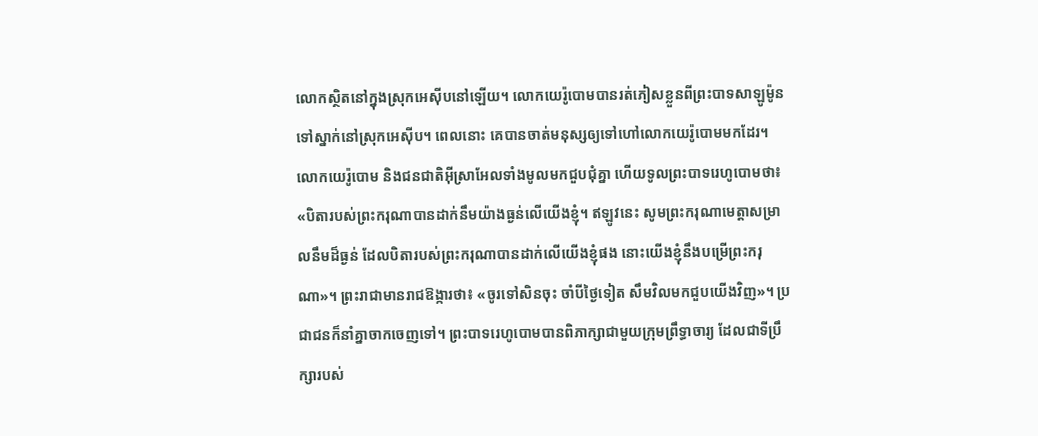លោកស្ថិតនៅក្នុងស្រុកអេស៊ីបនៅឡើយ។ លោកយេរ៉ូបោមបានរត់ភៀសខ្លួនពីព្រះបាទសាឡូម៉ូន ទៅស្នាក់នៅស្រុកអេស៊ីប។ ពេលនោះ គេបានចាត់មនុស្សឲ្យទៅហៅលោកយេរ៉ូបោមមកដែរ។ លោកយេរ៉ូបោម និងជនជាតិអ៊ីស្រាអែលទាំងមូលមកជួបជុំគ្នា ហើយទូលព្រះបាទរេហូបោមថា៖ «បិតារបស់ព្រះករុណាបានដាក់នឹមយ៉ាងធ្ងន់លើយើងខ្ញុំ។ ឥឡូវនេះ សូមព្រះករុណាមេត្តាសម្រាលនឹមដ៏ធ្ងន់ ដែលបិតារបស់ព្រះករុណាបានដាក់លើយើងខ្ញុំផង នោះយើងខ្ញុំនឹងបម្រើព្រះករុណា»។ ព្រះរាជាមានរាជឱង្ការថា៖ «ចូរទៅសិនចុះ ចាំបីថ្ងៃទៀត សឹមវិលមកជួបយើងវិញ»។ ប្រជាជនក៏នាំគ្នាចាកចេញទៅ។ ព្រះបាទរេហូបោមបានពិភាក្សាជាមួយក្រុមព្រឹទ្ធាចារ្យ ដែលជាទីប្រឹក្សារបស់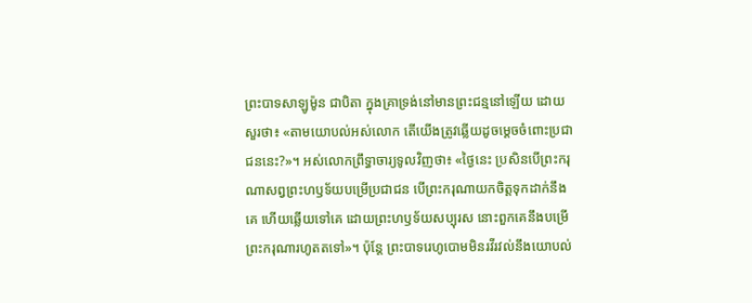ព្រះបាទសាឡូម៉ូន ជាបិតា ក្នុងគ្រាទ្រង់នៅមានព្រះជន្មនៅឡើយ ដោយសួរថា៖ «តាមយោបល់អស់លោក តើយើងត្រូវឆ្លើយដូចម្ដេចចំពោះប្រជាជននេះ?»។ អស់លោកព្រឹទ្ធាចារ្យទូលវិញថា៖ «ថ្ងៃនេះ ប្រសិនបើព្រះករុណាសព្វព្រះហឫទ័យបម្រើប្រជាជន បើព្រះករុណាយកចិត្តទុកដាក់នឹងគេ ហើយឆ្លើយទៅគេ ដោយព្រះហឫទ័យសប្បុរស នោះពួកគេនឹងបម្រើព្រះករុណារហូតតទៅ»។ ប៉ុន្តែ ព្រះបាទរេហូបោមមិនរវីរវល់នឹងយោបល់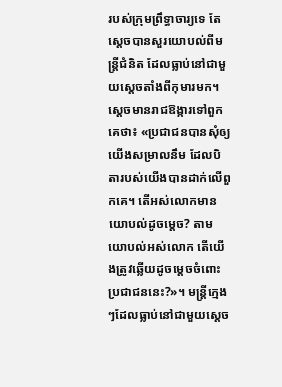របស់ក្រុមព្រឹទ្ធាចារ្យទេ តែស្ដេចបានសួរយោបល់ពីមន្ត្រីជំនិត ដែលធ្លាប់នៅជាមួយស្ដេចតាំងពីកុមារមក។ ស្ដេចមានរាជឱង្ការទៅពួកគេថា៖ «ប្រជាជនបានសុំឲ្យយើងសម្រាលនឹម ដែលបិតារបស់យើងបានដាក់លើពួកគេ។ តើអស់លោកមានយោបល់ដូចម្ដេច? តាមយោបល់អស់លោក តើយើងត្រូវឆ្លើយដូចម្ដេចចំពោះប្រជាជននេះ?»។ មន្ត្រីក្មេងៗដែលធ្លាប់នៅជាមួយស្ដេច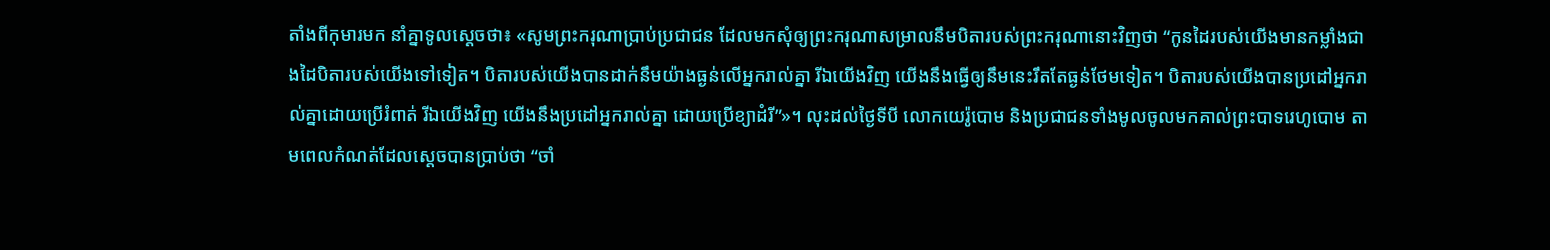តាំងពីកុមារមក នាំគ្នាទូលស្ដេចថា៖ «សូមព្រះករុណាប្រាប់ប្រជាជន ដែលមកសុំឲ្យព្រះករុណាសម្រាលនឹមបិតារបស់ព្រះករុណានោះវិញថា “កូនដៃរបស់យើងមានកម្លាំងជាងដៃបិតារបស់យើងទៅទៀត។ បិតារបស់យើងបានដាក់នឹមយ៉ាងធ្ងន់លើអ្នករាល់គ្នា រីឯយើងវិញ យើងនឹងធ្វើឲ្យនឹមនេះរឹតតែធ្ងន់ថែមទៀត។ បិតារបស់យើងបានប្រដៅអ្នករាល់គ្នាដោយប្រើរំពាត់ រីឯយើងវិញ យើងនឹងប្រដៅអ្នករាល់គ្នា ដោយប្រើខ្យាដំរី”»។ លុះដល់ថ្ងៃទីបី លោកយេរ៉ូបោម និងប្រជាជនទាំងមូលចូលមកគាល់ព្រះបាទរេហូបោម តាមពេលកំណត់ដែលស្ដេចបានប្រាប់ថា “ចាំ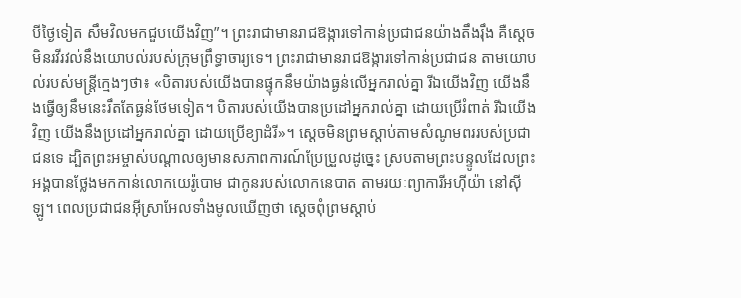បីថ្ងៃទៀត សឹមវិលមកជួបយើងវិញ”។ ព្រះរាជាមានរាជឱង្ការទៅកាន់ប្រជាជនយ៉ាងតឹងរ៉ឹង គឺស្ដេចមិនរវីរវល់នឹងយោបល់របស់ក្រុមព្រឹទ្ធាចារ្យទេ។ ព្រះរាជាមានរាជឱង្ការទៅកាន់ប្រជាជន តាមយោបល់របស់មន្ត្រីក្មេងៗថា៖ «បិតារបស់យើងបានផ្ទុកនឹមយ៉ាងធ្ងន់លើអ្នករាល់គ្នា រីឯយើងវិញ យើងនឹងធ្វើឲ្យនឹមនេះរឹតតែធ្ងន់ថែមទៀត។ បិតារបស់យើងបានប្រដៅអ្នករាល់គ្នា ដោយប្រើរំពាត់ រីឯយើងវិញ យើងនឹងប្រដៅអ្នករាល់គ្នា ដោយប្រើខ្យាដំរី»។ ស្ដេចមិនព្រមស្ដាប់តាមសំណូមពររបស់ប្រជាជនទេ ដ្បិតព្រះអម្ចាស់បណ្ដាលឲ្យមានសភាពការណ៍ប្រែប្រួលដូច្នេះ ស្របតាមព្រះបន្ទូលដែលព្រះអង្គបានថ្លែងមកកាន់លោកយេរ៉ូបោម ជាកូនរបស់លោកនេបាត តាមរយៈព្យាការីអហ៊ីយ៉ា នៅស៊ីឡូ។ ពេលប្រជាជនអ៊ីស្រាអែលទាំងមូលឃើញថា ស្ដេចពុំព្រមស្ដាប់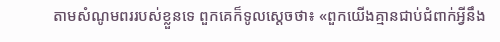តាមសំណូមពររបស់ខ្លួនទេ ពួកគេក៏ទូលស្ដេចថា៖ «ពួកយើងគ្មានជាប់ជំពាក់អ្វីនឹង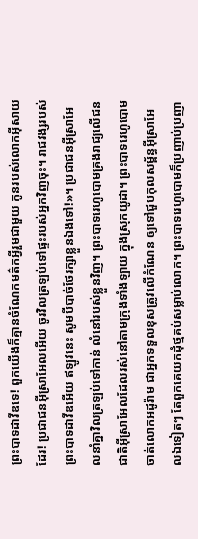ព្រះបាទដាវីឌទេ! ពួកយើងក៏គ្មានចំណែកមត៌កអ្វីរួមជាមួយ កូនរបស់លោកអ៊ីសាយដែរ! ប្រជាជនអ៊ីស្រាអែលអើយ ចូរវិលត្រឡប់ទៅផ្ទះរបស់អ្នកវិញចុះ។ រាជវង្សរបស់ព្រះបាទដាវីឌអើយ ឥឡូវនេះ សូមបីបាច់ថែរក្សាខ្លួនឯងទៅ!»។ ប្រជាជនអ៊ីស្រាអែលនាំគ្នាវិលត្រឡប់ទៅកាន់ លំនៅរបស់ខ្លួនវិញ។ ព្រះបាទរេហូបោមគ្រងរាជ្យលើជនជាតិអ៊ីស្រាអែលដែលរស់នៅតាមក្រុងទាំងឡាយ ក្នុងស្រុកយូដា។ ព្រះបាទរេហូបោមចាត់លោកអដូរ៉ាម ជាអ្នកទទួលខុសត្រូវលើកំណែន ឲ្យទៅជួបកុលសម្ព័ន្ធអ៊ីស្រាអែលឯទៀតៗ តែពួកគេយកដុំថ្មគប់សម្លាប់លោក។ ព្រះបាទរេហូបោមក៏ប្រញាប់ប្រញា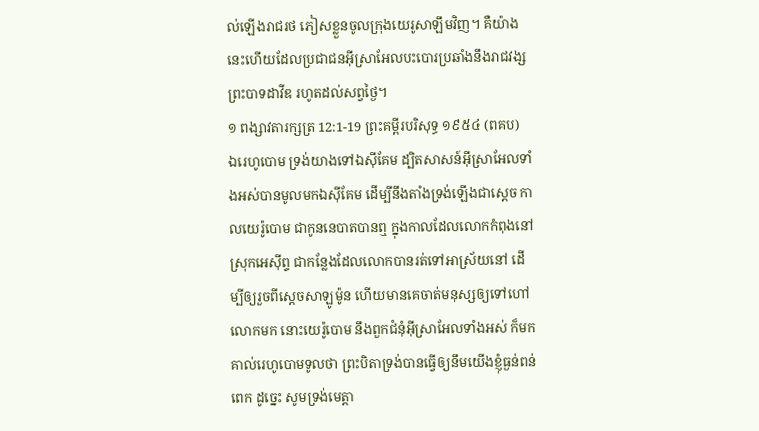ល់ឡើងរាជរថ ភៀសខ្លួនចូលក្រុងយេរូសាឡឹមវិញ។ គឺយ៉ាងនេះហើយដែលប្រជាជនអ៊ីស្រាអែលបះបោរប្រឆាំងនឹងរាជវង្សព្រះបាទដាវីឌ រហូតដល់សព្វថ្ងៃ។
១ ពង្សាវតារក្សត្រ 12:1-19 ព្រះគម្ពីរបរិសុទ្ធ ១៩៥៤ (ពគប)
ឯរេហូបោម ទ្រង់យាងទៅឯស៊ីគែម ដ្បិតសាសន៍អ៊ីស្រាអែលទាំងអស់បានមូលមកឯស៊ីគែម ដើម្បីនឹងតាំងទ្រង់ឡើងជាស្តេច កាលយេរ៉ូបោម ជាកូននេបាតបានឮ ក្នុងកាលដែលលោកកំពុងនៅស្រុកអេស៊ីព្ទ ជាកន្លែងដែលលោកបានរត់ទៅអាស្រ័យនៅ ដើម្បីឲ្យរួចពីស្តេចសាឡូម៉ូន ហើយមានគេចាត់មនុស្សឲ្យទៅហៅលោកមក នោះយេរ៉ូបោម នឹងពួកជំនុំអ៊ីស្រាអែលទាំងអស់ ក៏មកគាល់រេហូបោមទូលថា ព្រះបិតាទ្រង់បានធ្វើឲ្យនឹមយើងខ្ញុំធ្ងន់ពន់ពេក ដូច្នេះ សូមទ្រង់មេត្តា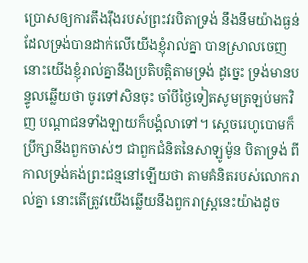ប្រោសឲ្យការតឹងរ៉ឹងរបស់ព្រះវរបិតាទ្រង់ នឹងនឹមយ៉ាងធ្ងន់ដែលទ្រង់បានដាក់លើយើងខ្ញុំរាល់គ្នា បានស្រាលចេញ នោះយើងខ្ញុំរាល់គ្នានឹងប្រតិបត្តិតាមទ្រង់ ដូច្នេះ ទ្រង់មានបន្ទូលឆ្លើយថា ចូរទៅសិនចុះ ចាំបីថ្ងៃទៀតសូមត្រឡប់មកវិញ បណ្តាជនទាំងឡាយក៏បង្គំលាទៅ។ ស្តេចរេហូបោមក៏ប្រឹក្សានឹងពួកចាស់ៗ ជាពួកជំនិតនៃសាឡូម៉ូន បិតាទ្រង់ ពីកាលទ្រង់គង់ព្រះជន្មនៅឡើយថា តាមគំនិតរបស់លោករាល់គ្នា នោះតើត្រូវយើងឆ្លើយនឹងពួករាស្ត្រនេះយ៉ាងដូច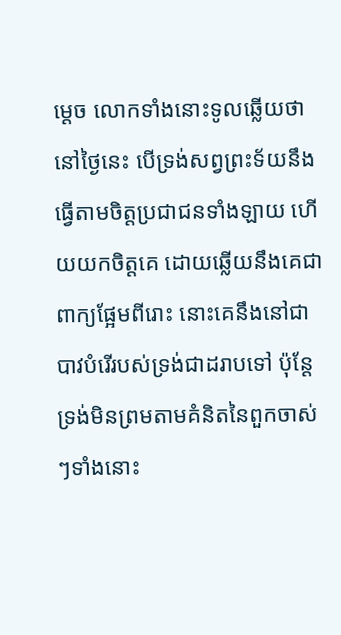ម្តេច លោកទាំងនោះទូលឆ្លើយថា នៅថ្ងៃនេះ បើទ្រង់សព្វព្រះទ័យនឹងធ្វើតាមចិត្តប្រជាជនទាំងឡាយ ហើយយកចិត្តគេ ដោយឆ្លើយនឹងគេជាពាក្យផ្អែមពីរោះ នោះគេនឹងនៅជាបាវបំរើរបស់ទ្រង់ជាដរាបទៅ ប៉ុន្តែទ្រង់មិនព្រមតាមគំនិតនៃពួកចាស់ៗទាំងនោះ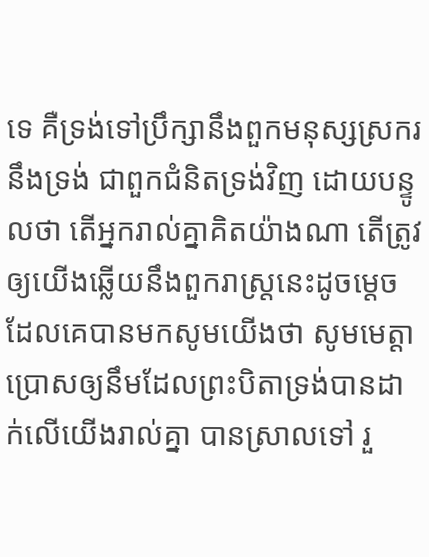ទេ គឺទ្រង់ទៅប្រឹក្សានឹងពួកមនុស្សស្រករនឹងទ្រង់ ជាពួកជំនិតទ្រង់វិញ ដោយបន្ទូលថា តើអ្នករាល់គ្នាគិតយ៉ាងណា តើត្រូវឲ្យយើងឆ្លើយនឹងពួករាស្ត្រនេះដូចម្តេច ដែលគេបានមកសូមយើងថា សូមមេត្តាប្រោសឲ្យនឹមដែលព្រះបិតាទ្រង់បានដាក់លើយើងរាល់គ្នា បានស្រាលទៅ រួ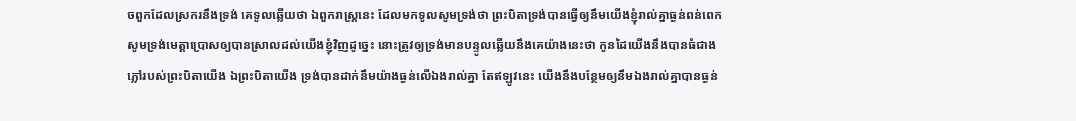ចពួកដែលស្រករនឹងទ្រង់ គេទូលឆ្លើយថា ឯពួករាស្ត្រនេះ ដែលមកទូលសូមទ្រង់ថា ព្រះបិតាទ្រង់បានធ្វើឲ្យនឹមយើងខ្ញុំរាល់គ្នាធ្ងន់ពន់ពេក សូមទ្រង់មេត្តាប្រោសឲ្យបានស្រាលដល់យើងខ្ញុំវិញដូច្នេះ នោះត្រូវឲ្យទ្រង់មានបន្ទូលឆ្លើយនឹងគេយ៉ាងនេះថា កូនដៃយើងនឹងបានធំជាងភ្លៅរបស់ព្រះបិតាយើង ឯព្រះបិតាយើង ទ្រង់បានដាក់នឹមយ៉ាងធ្ងន់លើឯងរាល់គ្នា តែឥឡូវនេះ យើងនឹងបន្ថែមឲ្យនឹមឯងរាល់គ្នាបានធ្ងន់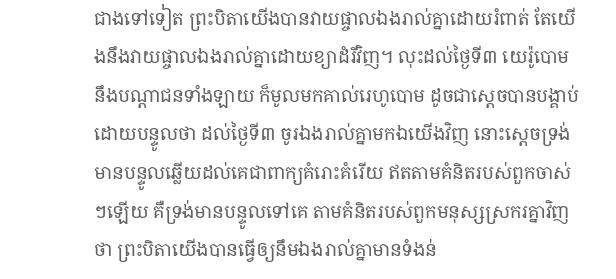ជាងទៅទៀត ព្រះបិតាយើងបានវាយផ្ចាលឯងរាល់គ្នាដោយរំពាត់ តែយើងនឹងវាយផ្ចាលឯងរាល់គ្នាដោយខ្យាដំរីវិញ។ លុះដល់ថ្ងៃទី៣ យេរ៉ូបោម នឹងបណ្តាជនទាំងឡាយ ក៏មូលមកគាល់រេហូបោម ដូចជាស្តេចបានបង្គាប់ដោយបន្ទូលថា ដល់ថ្ងៃទី៣ ចូរឯងរាល់គ្នាមកឯយើងវិញ នោះស្តេចទ្រង់មានបន្ទូលឆ្លើយដល់គេជាពាក្យគំរោះគំរើយ ឥតតាមគំនិតរបស់ពួកចាស់ៗឡើយ គឺទ្រង់មានបន្ទូលទៅគេ តាមគំនិតរបស់ពួកមនុស្សស្រករគ្នាវិញថា ព្រះបិតាយើងបានធ្វើឲ្យនឹមឯងរាល់គ្នាមានទំងន់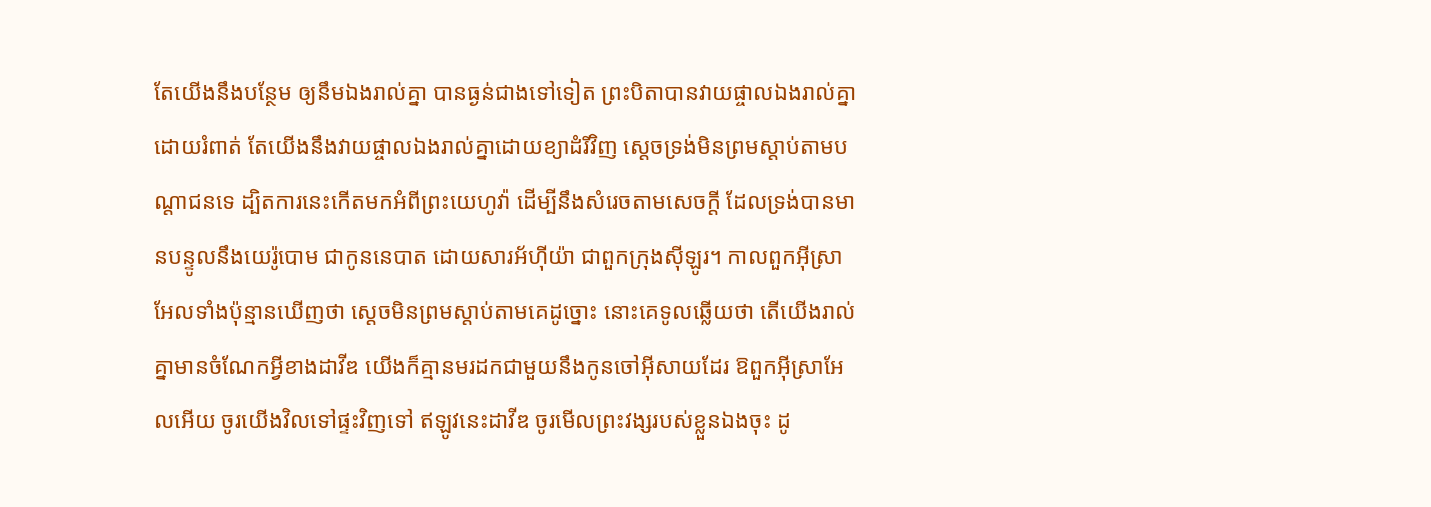តែយើងនឹងបន្ថែម ឲ្យនឹមឯងរាល់គ្នា បានធ្ងន់ជាងទៅទៀត ព្រះបិតាបានវាយផ្ចាលឯងរាល់គ្នាដោយរំពាត់ តែយើងនឹងវាយផ្ចាលឯងរាល់គ្នាដោយខ្យាដំរីវិញ ស្តេចទ្រង់មិនព្រមស្តាប់តាមបណ្តាជនទេ ដ្បិតការនេះកើតមកអំពីព្រះយេហូវ៉ា ដើម្បីនឹងសំរេចតាមសេចក្ដី ដែលទ្រង់បានមានបន្ទូលនឹងយេរ៉ូបោម ជាកូននេបាត ដោយសារអ័ហ៊ីយ៉ា ជាពួកក្រុងស៊ីឡូរ។ កាលពួកអ៊ីស្រាអែលទាំងប៉ុន្មានឃើញថា ស្តេចមិនព្រមស្តាប់តាមគេដូច្នោះ នោះគេទូលឆ្លើយថា តើយើងរាល់គ្នាមានចំណែកអ្វីខាងដាវីឌ យើងក៏គ្មានមរដកជាមួយនឹងកូនចៅអ៊ីសាយដែរ ឱពួកអ៊ីស្រាអែលអើយ ចូរយើងវិលទៅផ្ទះវិញទៅ ឥឡូវនេះដាវីឌ ចូរមើលព្រះវង្សរបស់ខ្លួនឯងចុះ ដូ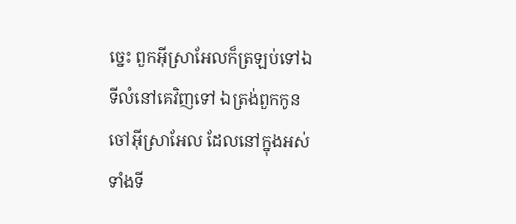ច្នេះ ពួកអ៊ីស្រាអែលក៏ត្រឡប់ទៅឯទីលំនៅគេវិញទៅ ឯត្រង់ពួកកូនចៅអ៊ីស្រាអែល ដែលនៅក្នុងអស់ទាំងទី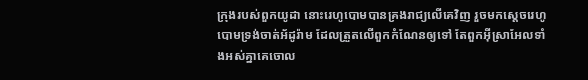ក្រុងរបស់ពួកយូដា នោះរេហូបោមបានគ្រងរាជ្យលើគេវិញ រួចមកស្តេចរេហូបោមទ្រង់ចាត់អ័ដូរ៉ាម ដែលត្រួតលើពួកកំណែនឲ្យទៅ តែពួកអ៊ីស្រាអែលទាំងអស់គ្នាគេចោល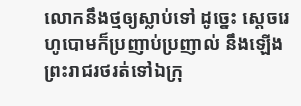លោកនឹងថ្មឲ្យស្លាប់ទៅ ដូច្នេះ ស្តេចរេហូបោមក៏ប្រញាប់ប្រញាល់ នឹងឡើងព្រះរាជរថរត់ទៅឯក្រុ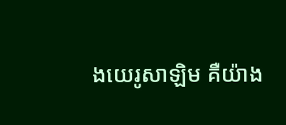ងយេរូសាឡិម គឺយ៉ាង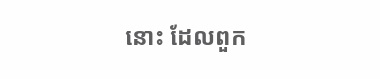នោះ ដែលពួក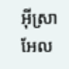អ៊ីស្រាអែល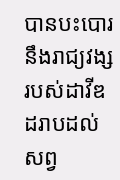បានបះបោរនឹងរាជ្យវង្សរបស់ដាវីឌ ដរាបដល់សព្វ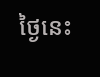ថ្ងៃនេះ